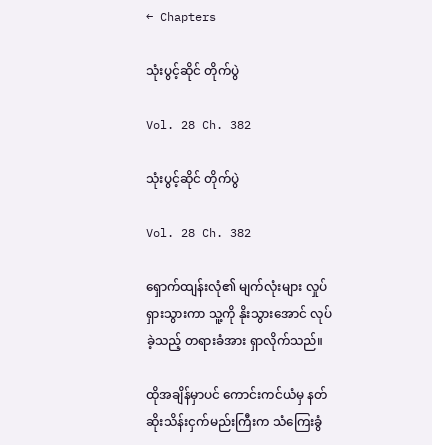← Chapters

သုံးပွင့်ဆိုင် တိုက်ပွဲ

Vol. 28 Ch. 382

သုံးပွင့်ဆိုင် တိုက်ပွဲ

Vol. 28 Ch. 382

ရှောက်ထျန်းလုံ၏ မျက်လုံးများ လှုပ်ရှားသွားကာ သူ့ကို နိုးသွားအောင် လုပ်ခဲ့သည့် တရားခံအား ရှာလိုက်သည်။

ထိုအချိန်မှာပင် ကောင်းကင်ယံမှ နတ်ဆိုးသိန်းငှက်မည်းကြီးက သံကြေးခွံ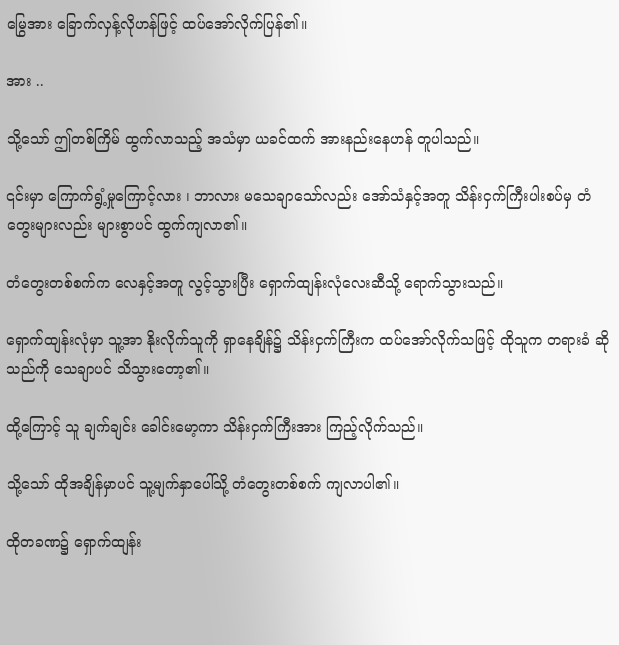မြွေအား ခြောက်လှန့်လိုဟန်ဖြင့် ထပ်အော်လိုက်ပြန်၏။

အား ..

သို့သော် ဤတစ်ကြိမ် ထွက်လာသည့် အသံမှာ ယခင်ထက် အားနည်းနေဟန် တူပါသည်။

၎င်းမှာ ကြောက်ရွံ့မှုကြောင့်လား ၊ ဘာလား မသေချာသော်လည်း အော်သံနှင့်အတူ သိန်းငှက်ကြီးပါးစပ်မှ တံတွေးများလည်း များစွာပင် ထွက်ကျလာ၏။

တံတွေးတစ်စက်က လေနှင့်အတူ လွင့်သွားပြီး ရှောက်ထျန်းလုံလေးဆီသို့ ရောက်သွားသည်။

ရှောက်ထျန်းလုံမှာ သူ့အာ နိုးလိုက်သူကို ရှာနေချိန်၌ သိန်းငှက်ကြီးက ထပ်အော်လိုက်သဖြင့် ထိုသူက တရားခံ ဆိုသည်ကို သေချာပင် သိသွားတော့၏။

ထို့ကြောင့် သူ ချက်ချင်း ခေါင်းမော့ကာ သိန်းငှက်ကြီးအား ကြည့်လိုက်သည်။

သို့သော် ထိုအချိန်မှာပင် သူ့မျက်နှာပေါ်သို့ တံတွေးတစ်စက် ကျလာပါ၏။

ထိုတခဏ၌ ရှောက်ထျန်း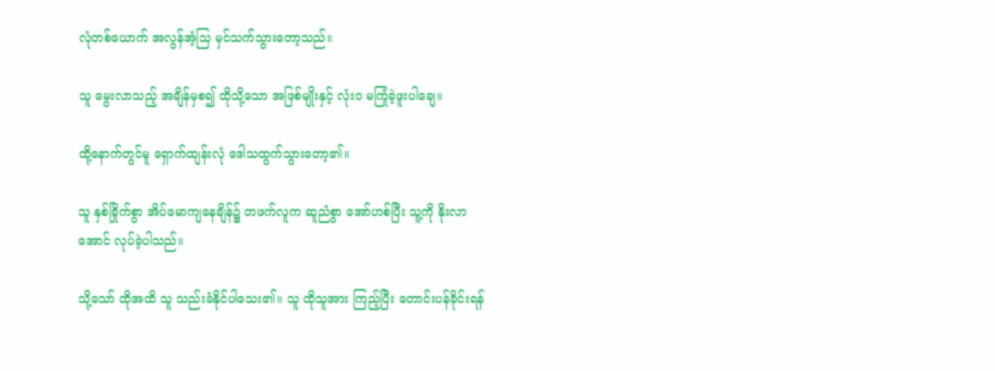လုံတစ်ယောက် အလွန်အံ့သြ မှင်သက်သွားတော့သည်။

သူ မွေးလာသည့် အချိန်မှစ၍ ထိုသို့သော အဖြစ်မျိုးနှင့် လုံးဝ မကြုံခဲ့ဖူးပါချေ။

ထို့နောက်တွင်မူ ရှောက်ထျန်းလုံ ဒေါသထွက်သွားတော့၏။

သူ နှစ်ခြိုက်စွာ အိပ်မောကျနေချိန်၌ တဖက်လူက ဆူညံစွာ အော်ဟစ်ပြီး သူ့ကို နိုးလာအောင် လုပ်ခဲ့ပါသည်။

သို့သော် ထိုအထိ သူ သည်းခံနိုင်ပါသေး၏။ သူ ထိုသူအား ကြည့်ပြီး တောင်းပန်ခိုင်းရန်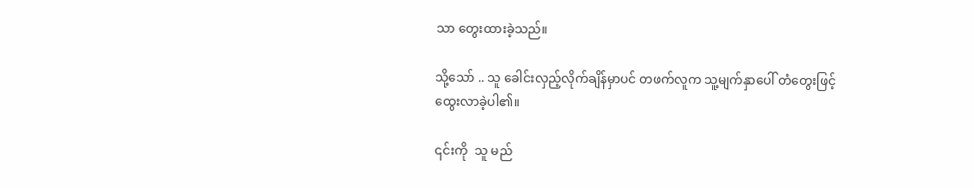သာ တွေးထားခဲ့သည်။

သို့သော် .. သူ ခေါင်းလှည့်လိုက်ချိန်မှာပင် တဖက်လူက သူ့မျက်နှာပေါ် တံတွေးဖြင့် ထွေးလာခဲ့ပါ၏။

၎င်းကို  သူ မည်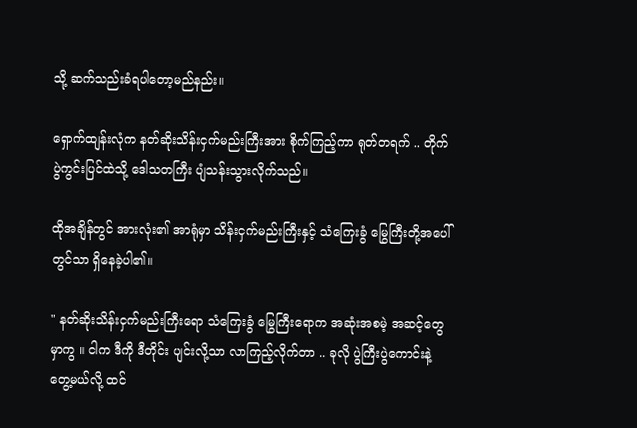သို့ ဆက်သည်းခံရပါတော့မည်နည်း။

ရှောက်ထျန်းလုံက နတ်ဆိုးသိန်းငှက်မည်းကြီးအား စိုက်ကြည့်ကာ ရုတ်တရက် .. တိုက်ပွဲကွင်းပြင်ထဲသို့ ဒေါသတကြီး ပျံသန်းသွားလိုက်သည်။

ထိုအချိန်တွင် အားလုံး၏ အာရုံမှာ သိန်းငှက်မည်းကြီးနှင့် သံကြေးခွံ မြွေကြီးတို့အပေါ်တွင်သာ ရှိနေခဲ့ပါ၏။

" နတ်ဆိုးသိန်းငှက်မည်းကြီးရော သံကြေးခွံ မြွေကြီးရောက အဆုံးအစမဲ့ အဆင့်တွေမှာကွ ။ ငါက ဒီကို ဒီတိုင်း ပျင်းလို့သာ လာကြည့်လိုက်တာ .. ခုလို ပွဲကြီးပွဲကောင်းနဲ့ တွေ့မယ်လို့ ထင်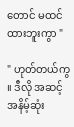တောင် မထင်ထားဘူးကွာ "

" ဟုတ်တယ်ကွ ။ ဒီလို အဆင့်အနိမ့်ဆုံး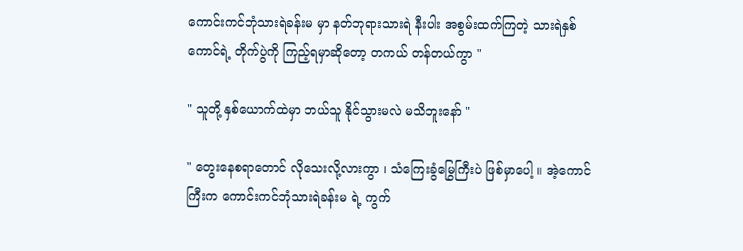ကောင်းကင်ဘုံသားရဲခန်းမ မှာ နတ်ဘုရားသားရဲ နီးပါး အစွမ်းထက်ကြတဲ့ သားရဲနှစ်ကောင်ရဲ့ တိုက်ပွဲကို ကြည့်ရမှာဆိုတော့ တကယ် တန်တယ်ကွာ "

" သူတို့ နှစ်ယောက်ထဲမှာ ဘယ်သူ နိုင်သွားမလဲ မသိဘူးနော် "

" တွေးနေစရာတောင် လိုသေးလို့လားကွာ ၊ သံကြေးခွံမြွေကြီးပဲ ဖြစ်မှာပေါ့ ။ အဲ့ကောင်ကြီးက ကောင်းကင်ဘုံသားရဲခန်းမ ရဲ့ ကွက်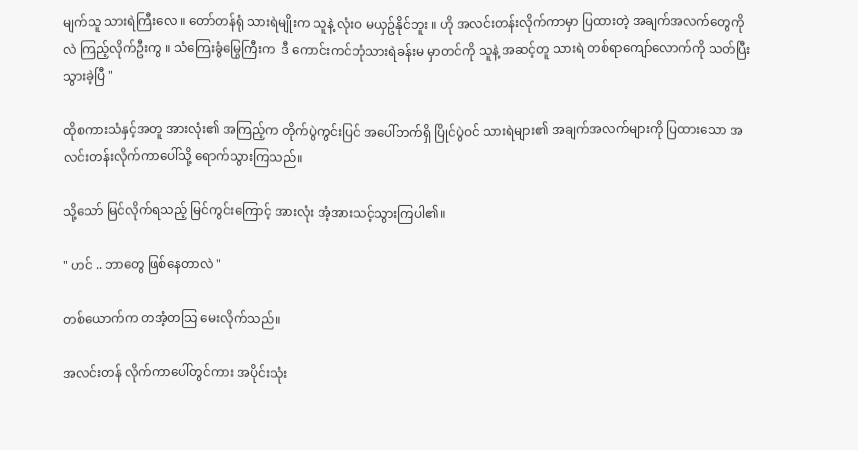မျက်သူ သားရဲကြီးလေ ။ တော်တန်ရုံ သားရဲမျိုးက သူနဲ့ လုံးဝ မယှဥ်နိုင်ဘူး ။ ဟို အလင်းတန်းလိုက်ကာမှာ ပြထားတဲ့ အချက်အလက်တွေကိုလဲ ကြည့်လိုက်ဦးကွ ။ သံကြေးခွံမြွေကြီးက  ဒီ ကောင်းကင်ဘုံသားရဲခန်းမ မှာတင်ကို သူနဲ့ အဆင့်တူ သားရဲ တစ်ရာကျော်လောက်ကို သတ်ပြီးသွားခဲ့ပြီ "

ထိုစကားသံနှင့်အတူ အားလုံး၏ အကြည့်က တိုက်ပွဲကွင်းပြင် အပေါ်ဘက်ရှိ ပြိုင်ပွဲဝင် သားရဲများ၏ အချက်အလက်များကို ပြထားသော အလင်းတန်းလိုက်ကာပေါ်သို့ ရောက်သွားကြသည်။

သို့သော် မြင်လိုက်ရသည့် မြင်ကွင်းကြောင့် အားလုံး အံ့အားသင့်သွားကြပါ၏။

" ဟင် .. ဘာတွေ ဖြစ်နေတာလဲ "

တစ်ယောက်က တအံ့တသြ မေးလိုက်သည်။

အလင်းတန် လိုက်ကာပေါ်တွင်ကား အပိုင်းသုံး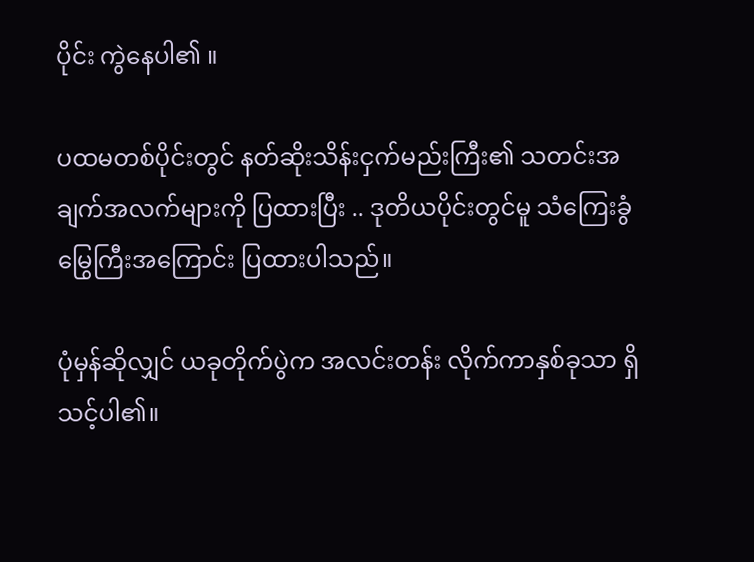ပိုင်း ကွဲနေပါ၏ ။

ပထမတစ်ပိုင်းတွင် နတ်ဆိုးသိန်းငှက်မည်းကြီး၏ သတင်းအချက်အလက်များကို ပြထားပြီး .. ဒုတိယပိုင်းတွင်မူ သံကြေးခွံမြွေကြီးအကြောင်း ပြထားပါသည်။

ပုံမှန်ဆိုလျှင် ယခုတိုက်ပွဲက အလင်းတန်း လိုက်ကာနှစ်ခုသာ ရှိသင့်ပါ၏။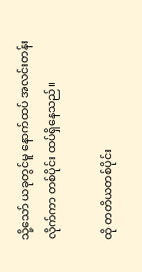သို့သော် ယခုတွင်မူ နောက်ထပ် အလင်းတန်းလိုက်ကာ တစ်ပိုင်း ထပ်ရှိနေသည်။

ထို တတိယတစ်ပိုင်း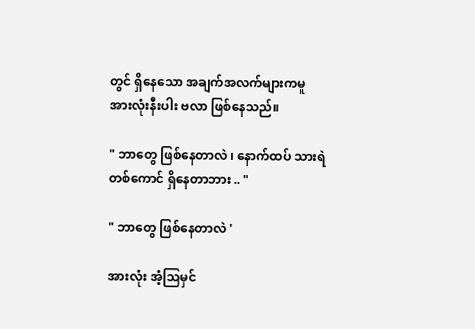တွင် ရှိနေသော အချက်အလက်များကမူ အားလုံးနီးပါး ဗလာ ဖြစ်နေသည်။

" ဘာတွေ ဖြစ်နေတာလဲ ၊ နောက်ထပ် သားရဲတစ်ကောင် ရှိနေတာဘား .. "

" ဘာတွေ ဖြစ်နေတာလဲ '

အားလုံး အံ့သြမှင်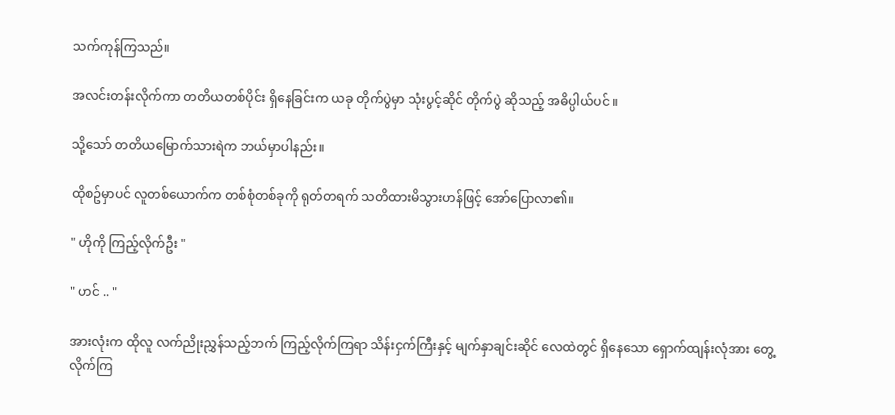သက်ကုန်ကြသည်။

အလင်းတန်းလိုက်ကာ တတိယတစ်ပိုင်း ရှိနေခြင်းက ယခု တိုက်ပွဲမှာ သုံးပွင့်ဆိုင် တိုက်ပွဲ ဆိုသည့် အဓိပ္ပါယ်ပင် ။

သို့သော် တတိယမြောက်သားရဲက ဘယ်မှာပါနည်း။

ထိုစဥ်မှာပင် လူတစ်ယောက်က တစ်စုံတစ်ခုကို ရုတ်တရက် သတိထားမိသွားဟန်ဖြင့် အော်ပြောလာ၏။

" ဟိုကို ကြည့်လိုက်ဦး "

" ဟင် .. "

အားလုံးက ထိုလူ လက်ညိုးညွှန်သည့်ဘက် ကြည့်လိုက်ကြရာ သိန်းငှက်ကြီးနှင့် မျက်နှာချင်းဆိုင် လေထဲတွင် ရှိနေသော ရှောက်ထျန်းလုံအား တွေ့လိုက်ကြ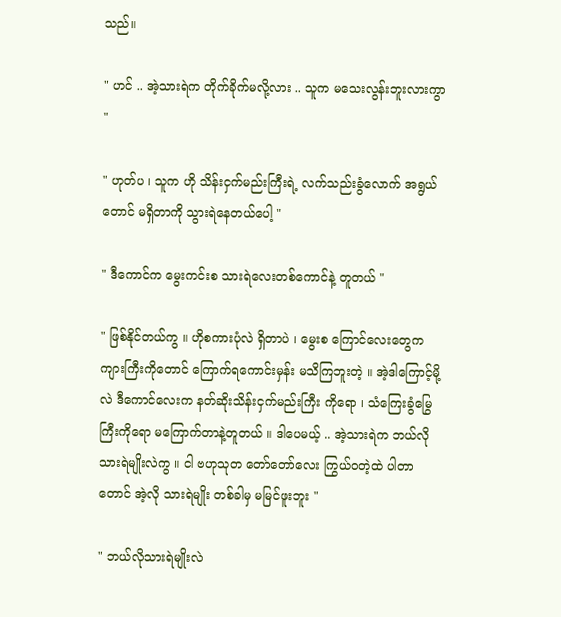သည်။

" ဟင် .. အဲ့သားရဲက တိုက်ခိုက်မလို့လား .. သူက မသေးလွန်းဘူးလားကွာ "

" ဟုတ်ပ ၊ သူက ဟို သိန်းငှက်မည်းကြီးရဲ့ လက်သည်းခွံလောက် အရွယ်တောင် မရှိတာကို သွားရဲနေတယ်ပေါ့ "

" ဒီကောင်က မွေးကင်းစ သားရဲလေးတစ်ကောင်နဲ့ တူတယ် "

" ဖြစ်နိုင်တယ်ကွ ။ ဟိုစကားပုံလဲ ရှိတာပဲ ၊ မွေးစ ကြောင်လေးတွေက ကျားကြီးကိုတောင် ကြောက်ရကောင်းမှန်း မသိကြဘူးတဲ့ ။ အဲ့ဒါကြောင့်မို့လဲ ဒီကောင်လေးက နတ်ဆိုးသိန်းငှက်မည်းကြီး ကိုရော ၊ သံကြေးခွံမြွေကြီးကိုရော မကြောက်တာနဲ့တူတယ် ။ ဒါပေမယ့် .. အဲ့သားရဲက ဘယ်လို သားရဲမျိုးလဲကွ ။ ငါ ဗဟုသုတ တော်တော်လေး ကြွယ်ဝတဲ့ထဲ ပါတာတောင် အဲ့လို သားရဲမျိုး တစ်ခါမှ မမြင်ဖူးဘူး "

" ဘယ်လိုသားရဲမျိုးလဲ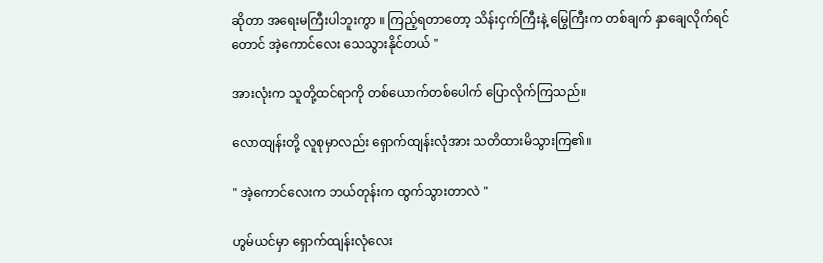ဆိုတာ အရေးမကြီးပါဘူးကွာ ။ ကြည့်ရတာတော့ သိန်းငှက်ကြီးနဲ့ မြွေကြီးက တစ်ချက် နှာချေလိုက်ရင်တောင် အဲ့ကောင်လေး သေသွားနိုင်တယ် "

အားလုံးက သူတို့ထင်ရာကို တစ်ယောက်တစ်ပေါက် ပြောလိုက်ကြသည်။

လောထျန်းတို့ လူစုမှာလည်း ရှောက်ထျန်းလုံအား သတိထားမိသွားကြ၏။

" အဲ့ကောင်လေးက ဘယ်တုန်းက ထွက်သွားတာလဲ "

ဟွမ်ယင်မှာ ရှောက်ထျန်းလုံလေး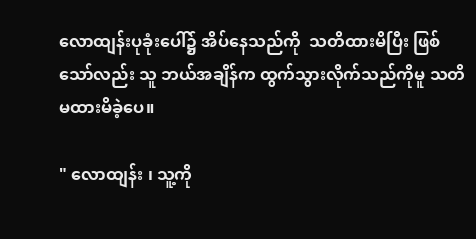လောထျန်းပုခုံးပေါ်၌ အိပ်နေသည်ကို  သတိထားမိပြီး ဖြစ်သော်လည်း သူ ဘယ်အချိန်က ထွက်သွားလိုက်သည်ကိုမူ သတိမထားမိခဲ့ပေ။

" လောထျန်း ၊ သူ့ကို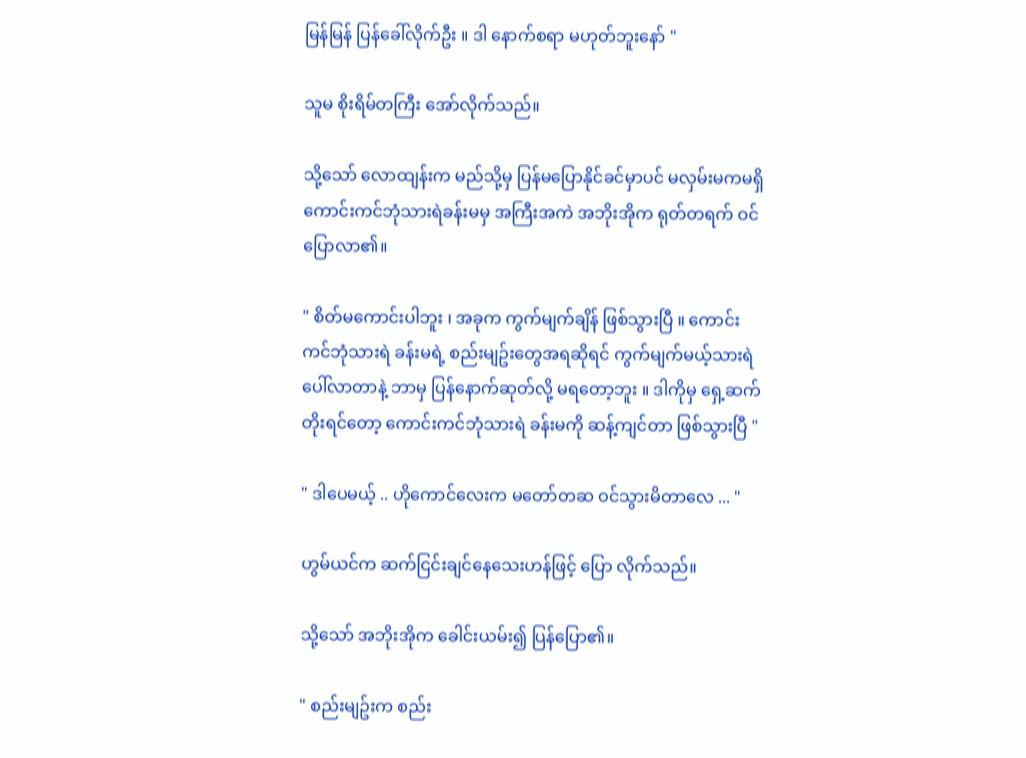မြန်မြန် ပြန်ခေါ်လိုက်ဦး ။ ဒါ နောက်စရာ မဟုတ်ဘူးနော် "

သူမ စိုးရိမ်တကြီး အော်လိုက်သည်။

သို့သော် လောထျန်းက မည်သို့မှ ပြန်မပြောနိုင်ခင်မှာပင် မလှမ်းမကမရှိ ကောင်းကင်ဘုံသားရဲခန်းမမှ အကြီးအကဲ အဘိုးအိုက ရုတ်တရက် ဝင်ပြောလာ၏။

" စိတ်မကောင်းပါဘူး ၊ အခုက ကွက်မျက်ချိန် ဖြစ်သွားပြီ ။ ကောင်းကင်ဘုံသားရဲ ခန်းမရဲ့ စည်းမျဥ်းတွေအရဆိုရင် ကွက်မျက်မယ့်သားရဲ ပေါ်လာတာနဲ့ ဘာမှ ပြန်နောက်ဆုတ်လို့ မရတော့ဘူး ။ ဒါကိုမှ ရှေ့ဆက်တိုးရင်တော့ ကောင်းကင်ဘုံသားရဲ ခန်းမကို ဆန့်ကျင်တာ ဖြစ်သွားပြီ "

" ဒါပေမယ့် .. ဟိုကောင်လေးက မတော်တဆ ဝင်သွားမိတာလေ ... "

ဟွမ်ယင်က ဆက်ငြင်းချင်နေသေးဟန်ဖြင့် ပြော လိုက်သည်။

သို့သော် အဘိုးအိုက ခေါင်းယမ်း၍ ပြန်ပြော၏။

" စည်းမျဥ်းက စည်း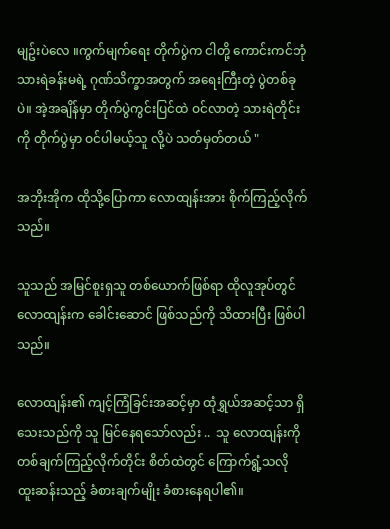မျဥ်းပဲလေ ။ကွက်မျက်ရေး တိုက်ပွဲက ငါတို့ ကောင်းကင်ဘုံသားရဲခန်းမရဲ့ ဂုဏ်သိက္ခာအတွက် အရေးကြီးတဲ့ ပွဲတစ်ခုပဲ။ အဲ့အချိန်မှာ တိုက်ပွဲကွင်းပြင်ထဲ ဝင်လာတဲ့ သားရဲတိုင်းကို တိုက်ပွဲမှာ ဝင်ပါမယ့်သူ လို့ပဲ သတ်မှတ်တယ် "

အဘိုးအိုက ထိုသို့ပြောကာ လောထျန်းအား စိုက်ကြည့်လိုက်သည်။

သူသည် အမြင်စူးရှသူ တစ်ယောက်ဖြစ်ရာ ထိုလူအုပ်တွင် လောထျန်းက ခေါင်းဆောင် ဖြစ်သည်ကို သိထားပြီး ဖြစ်ပါသည်။

လောထျန်း၏ ကျင့်ကြံခြင်းအဆင့်မှာ ထုံရွှယ်အဆင့်သာ ရှိသေးသည်ကို သူ မြင်နေရသော်လည်း ..  သူ လောထျန်းကို တစ်ချက်ကြည့်လိုက်တိုင်း စိတ်ထဲတွင် ကြောက်ရွံ့သလို ထူးဆန်းသည့် ခံစားချက်မျိုး ခံစားနေရပါ၏။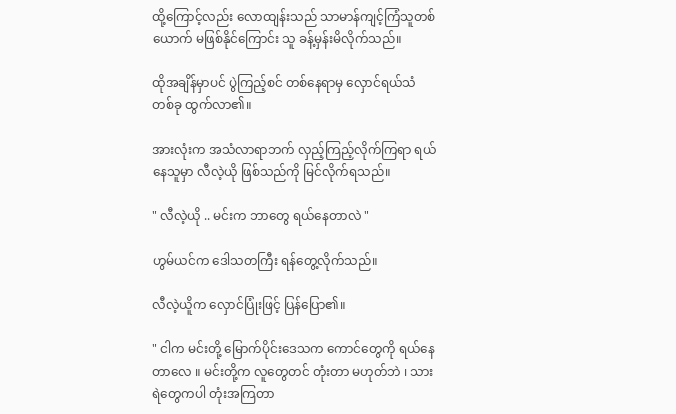ထို့ကြောင့်လည်း လောထျန်းသည် သာမာန်ကျင့်ကြံသူတစ်ယောက် မဖြစ်နိုင်ကြောင်း သူ ခန့်မှန်းမိလိုက်သည်။

ထိုအချိန်မှာပင် ပွဲကြည့်စင် တစ်နေရာမှ လှောင်ရယ်သံ တစ်ခု ထွက်လာ၏။

အားလုံးက အသံလာရာဘက် လှည့်ကြည့်လိုက်ကြရာ ရယ်နေသူမှာ လီလဲ့ယို ဖြစ်သည်ကို မြင်လိုက်ရသည်။

" လီလဲ့ယို .. မင်းက ဘာတွေ ရယ်နေတာလဲ "

ဟွမ်ယင်က ဒေါသတကြီး ရန်တွေ့လိုက်သည်။

လီလဲ့ယိူက လှောင်ပြုံးဖြင့် ပြန်ပြော၏။

" ငါက မင်းတို့ မြောက်ပိုင်းဒေသက ကောင်တွေကို ရယ်နေတာလေ ။ မင်းတို့က လူတွေတင် တုံးတာ မဟုတ်ဘဲ ၊ သားရဲတွေကပါ တုံးအကြတာ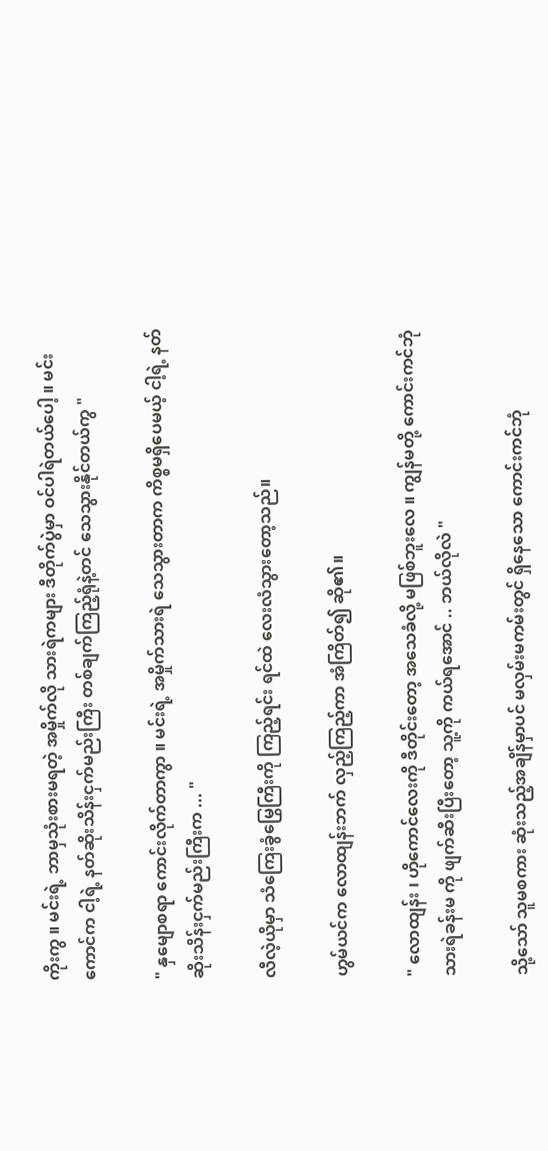ကိုးကွ ။ မင်းရဲ့ ဘာမှသုံးစားမရတဲ့ အမှိုက်လို သားရဲကများ ဒီတိုက်ပွဲမှာ ဝင်ပါရဲတယ်ပေါ့ ။ မင်းကောင်က ငါ့ရဲ့ နတ်ဆိုးသိန်းငှက်မည်းကြီး တစ်ချက်ကြည့်ရုံနဲ့တင် သေသွားနိုင်တယ်ကွ "

" နှမျောစရာ ကောင်းလိုက်တာကွာ ။ မင်းရဲ့ အမှိုက်သားရဲ သေသွားတာက ကိစ္စမရှိပေမယ့် ငါ့ရဲ့ နတ်ဆိုးသိန်းငှက်မည်းကြီးက ... "

လီလဲ့ယိုမှာ သံကြေးခွံမြွေကြီးကို ကြည့်ရင်း ရင်ထဲ လေးလံသွားတော့သည်။

ဟွမ်ယင်က လောထျန်းဘက် လှည့်ကြည့်ကာ အံကြိတ်၍ ဆို၏။

" လောထျန်း ၊ ဟိုကောင်လေးကို ဒီတိုင်းတော့ အသေခံလို့ မဖြစ်ဘူးလေ ။ ကျွန်မတို့ ကောင်းကင်ဘုံသားရဲခန်းမ ကို ဖျက်ဆီးပြီးတော့ သူ့ကို ကယ်ရအောင် .. ဘယ်လိုလဲ "

သို့သော် သူမစကား ဆုံးသည့်အချိန်မှာပင် မလှမ်းမကမ်းတွင် ရှိနေသော ကောင်းကင်ဘုံ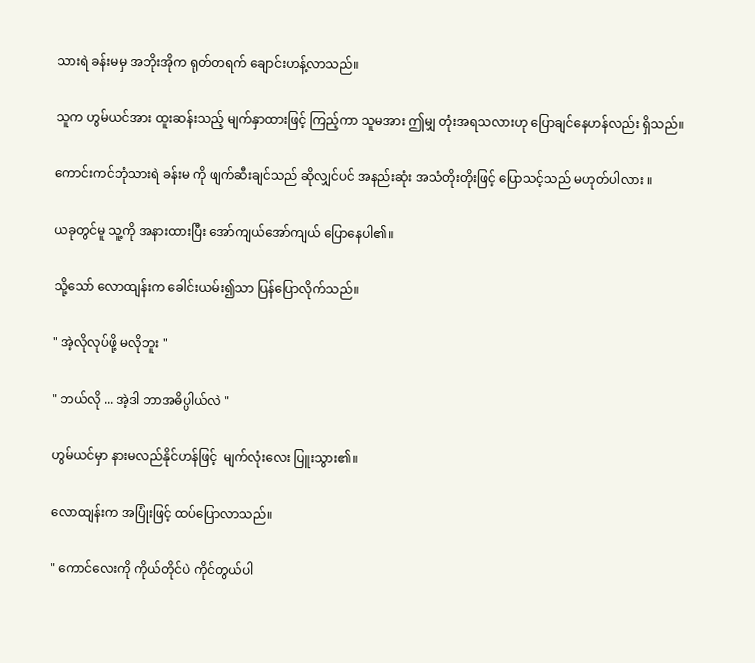သားရဲ ခန်းမမှ အဘိုးအိုက ရုတ်တရက် ချောင်းဟန့်လာသည်။

သူက ဟွမ်ယင်အား ထူးဆန်းသည့် မျက်နှာထားဖြင့် ကြည့်ကာ သူမအား ဤမျှ တုံးအရသလားဟု ပြောချင်နေဟန်လည်း ရှိသည်။

ကောင်းကင်ဘုံသားရဲ ခန်းမ ကို ဖျက်ဆီးချင်သည် ဆိုလျှင်ပင် အနည်းဆုံး အသံတိုးတိုးဖြင့် ပြောသင့်သည် မဟုတ်ပါလား ။

ယခုတွင်မူ သူ့ကို အနားထားပြီး အော်ကျယ်အော်ကျယ် ပြောနေပါ၏။

သို့သော် လောထျန်းက ခေါင်းယမ်း၍သာ ပြန်ပြောလိုက်သည်။

" အဲ့လိုလုပ်ဖို့ မလိုဘူး "

" ဘယ်လို ... အဲ့ဒါ ဘာအဓိပ္ပါယ်လဲ "

ဟွမ်ယင်မှာ နားမလည်နိုင်ဟန်ဖြင့်  မျက်လုံးလေး ပြူးသွား၏။

လောထျန်းက အပြုံးဖြင့် ထပ်ပြောလာသည်။

" ကောင်လေးကို ကိုယ်တိုင်ပဲ ကိုင်တွယ်ပါ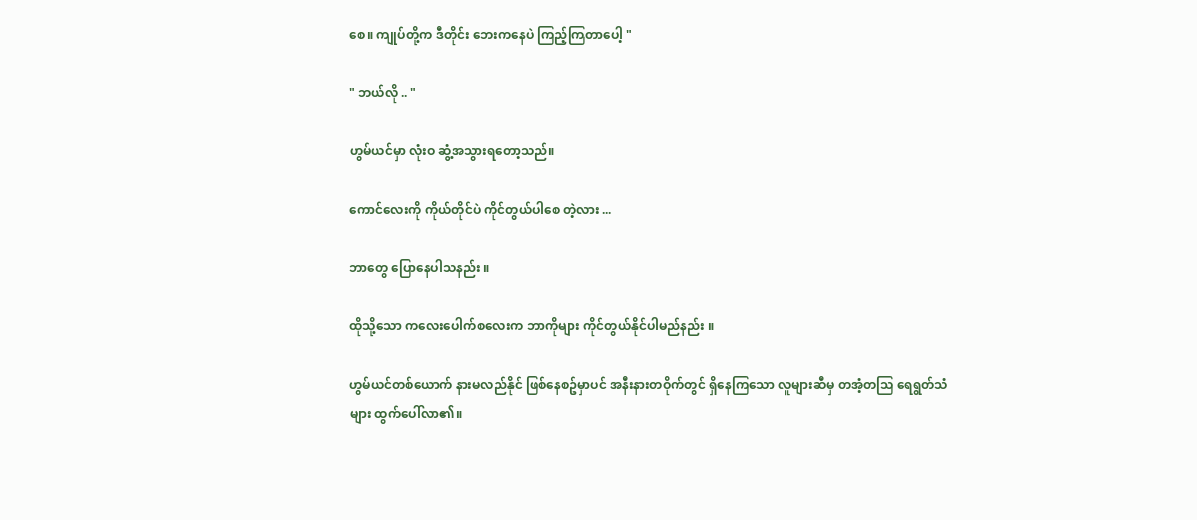စေ။ ကျုပ်တို့က ဒီတိုင်း ဘေးကနေပဲ ကြည့်ကြတာပေါ့ "

" ဘယ်လို .. "

ဟွမ်ယင်မှာ လုံးဝ ဆွံ့အသွားရတော့သည်။

ကောင်လေးကို ကိုယ်တိုင်ပဲ ကိုင်တွယ်ပါစေ တဲ့လား ...

ဘာတွေ ပြောနေပါသနည်း ။

ထိုသို့သော ကလေးပေါက်စလေးက ဘာကိုများ ကိုင်တွယ်နိုင်ပါမည်နည်း ။

ဟွမ်ယင်တစ်ယောက် နားမလည်နိုင် ဖြစ်နေစဥ်မှာပင် အနီးနားတဝိုက်တွင် ရှိနေကြသော လူများဆီမှ တအံ့တသြ ရေရွတ်သံများ ထွက်ပေါ်လာ၏။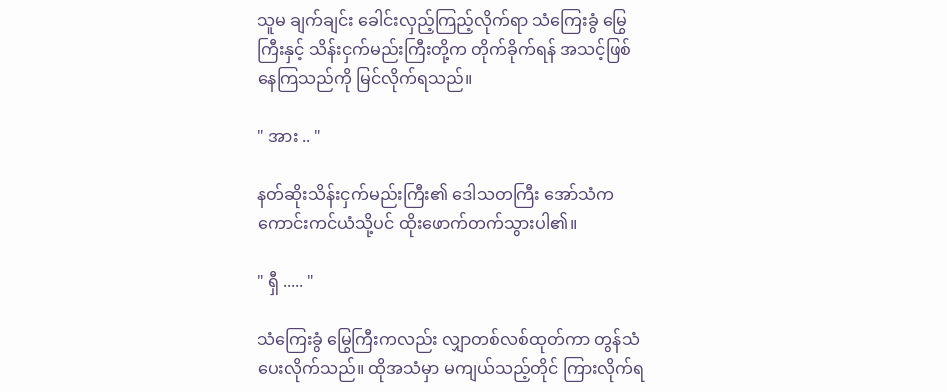သူမ ချက်ချင်း ခေါင်းလှည့်ကြည့်လိုက်ရာ သံကြေးခွံ မြွေကြီးနှင့် သိန်းငှက်မည်းကြီးတို့က တိုက်ခိုက်ရန် အသင့်ဖြစ်နေကြသည်ကို မြင်လိုက်ရသည်။

" အား .. "

နတ်ဆိုးသိန်းငှက်မည်းကြီး၏ ဒေါသတကြီး အော်သံက ကောင်းကင်ယံသို့ပင် ထိုးဖောက်တက်သွားပါ၏။

" ရှီ ..... "

သံကြေးခွံ မြွေကြီးကလည်း လျှာတစ်လစ်ထုတ်ကာ တွန်သံ ပေးလိုက်သည်။ ထိုအသံမှာ မကျယ်သည့်တိုင် ကြားလိုက်ရ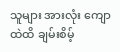သူများ အားလုံး ကျောထဲထိ ချမ်းစိမ့်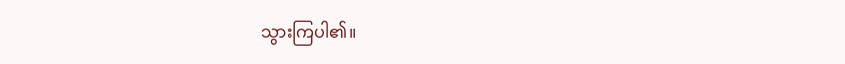သွားကြပါ၏။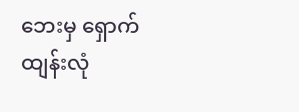ဘေးမှ ရှောက်ထျန်းလုံ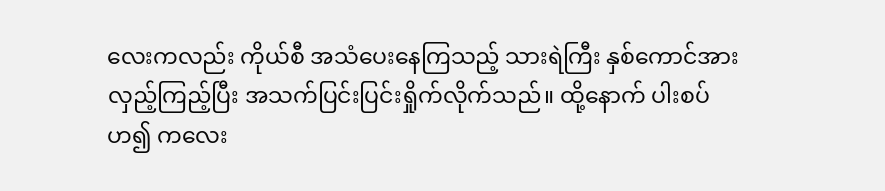လေးကလည်း ကိုယ်စီ အသံပေးနေကြသည့် သားရဲကြီး နှစ်ကောင်အား လှည့်ကြည့်ပြီး အသက်ပြင်းပြင်းရှိုက်လိုက်သည်။ ထို့နောက် ပါးစပ်ဟ၍ ကလေး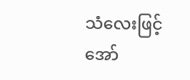သံလေးဖြင့် အော်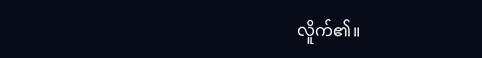လိူက်၏။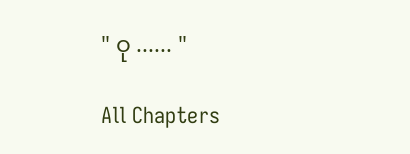" ဝု ...... "

All Chapters